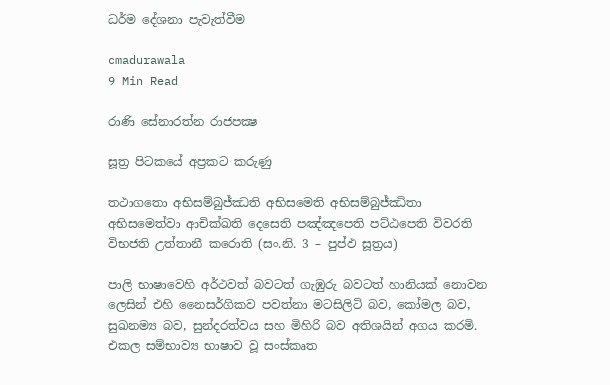ධර්ම දේශනා පැවැත්වීම

cmadurawala
9 Min Read

රාණි සේනාරත්න රාජපක්‍ෂ

සූත්‍ර පිටකයේ අප්‍රකට කරුණු

තථාගතො අභිසම්බුජ්ඣති අභිසමෙති අභිසම්බුජ්ඣිතා අභිසමෙත්වා ආචික්ඛති දෙසෙති පඤ්ඤපෙති පට්ඨපෙති විවරති විභජති උත්තානී කරොති (සං.නි. 3 – පුප්ඵ සූත්‍රය)

පාලි භාෂාවෙහි අර්ථවත් බවටත් ගැඹුරු බවටත් හානියක් නොවන ලෙසින් එහි නෛසර්ගිකව පවත්නා මටසිලිටි බව, කෝමල බව, සුඛනම්‍ය බව, සුන්දරත්වය සහ මිහිරි බව අතිශයින් අගය කරමි. එකල සම්භාව්‍ය භාෂාව වූ සංස්කෘත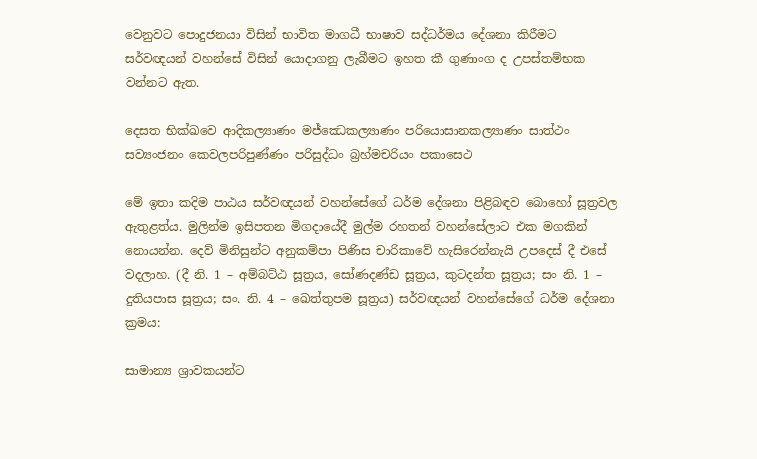වෙනුවට පොදුජනයා විසින් භාවිත මාගධී භාෂාව සද්ධර්මය දේශනා කිරීමට සර්වඥයන් වහන්සේ විසින් යොදාගනු ලැබීමට ඉහත කී ගුණාංග ද උපස්තම්භක වන්නට ඇත.

දෙසත භික්ඛවෙ ආදිකල්‍යාණං මජ්ඣෙකල්‍යාණං පරියොසානකල්‍යාණං සාත්ථං සව්‍යංජනං කෙවලපරිපුණ්ණං පරිසුද්ධං බ්‍රහ්මචරියං පකාසෙථ

මේ ඉතා කදිම පාඨය සර්වඥයන් වහන්සේගේ ධර්ම දේශනා පිළිබඳව බොහෝ සූත්‍රවල ඇතුළත්ය. මුලින්ම ඉසිපතන මිගදායේදී මුල්ම රහතන් වහන්සේලාට එක මගකින් නොයන්න. දෙව් මිනිසුන්ට අනුකම්පා පිණිස චාරිකාවේ හැසිරෙන්නැයි උපදෙස් දී එසේ වදලාහ. (දී නි. 1 – අම්බට්ඨ සූත්‍රය, සෝණදණ්ඩ සූත්‍රය, කුටදන්ත සූත්‍රය; සං නි. 1 – දුතියපාස සූත්‍රය; සං. නි. 4 – ඛෙත්තුපම සූත්‍රය) සර්වඥයන් වහන්සේගේ ධර්ම දේශනා ක්‍රමය:

සාමාන්‍ය ශ්‍රාවකයන්ට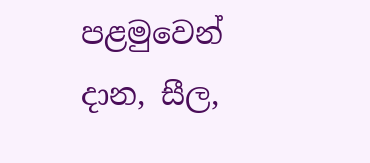පළමුවෙන් දාන, සීල,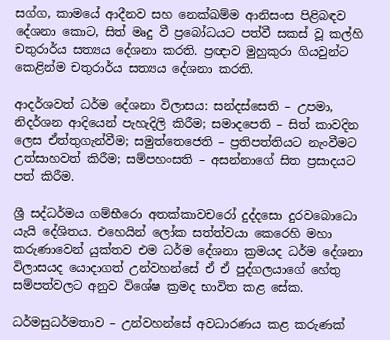සග්ග, කාමයේ ආදීනව සහ නෙක්ඛම්ම ආනිසංස පිළිබඳව දේශනා කොට, සිත් මෘදු වී ප්‍රබෝධයට පත්වී සකස් වූ කල්හි චතුරාර්ය සත්‍යය දේශනා කරති. ප්‍රඥාව මුහුකුරා ගියවුන්ට කෙළින්ම චතුරාර්ය සත්‍යය දේශනා කරති.

ආදර්ශවත් ධර්ම දේශනා විලාසය: සන්දස්සෙති – උපමා, නිදර්ශන ආදියෙන් පැහැදිලි කිරීම; සමාදපෙති – සිත් කාවදින ලෙස ඒත්තුගැන්වීම; සමුත්තෙජෙති – ප්‍රතිපත්තියට නැංවීමට උත්සාහවත් කිරීම; සම්පහංසති – අසන්නාගේ සිත ප්‍රසාදයට පත් කිරීම.

ශ්‍රී සද්ධර්මය ගම්භීරො අතක්කාවචරෝ දුද්දසො දුරවබොධො යැයි දේශිතය. එහෙයින් ලෝක සත්ත්වයා කෙරෙහි මහා කරුණාවෙන් යුක්තව එම ධර්ම දේශනා ක්‍රමයද ධර්ම දේශනා විලාසයද යොදාගත් උන්වහන්සේ ඒ ඒ පුද්ගලයාගේ හේතු සම්පත්වලට අනුව විශේෂ ක්‍රමද භාවිත කළ සේක.

ධර්මසුධර්මතාව – උන්වහන්සේ අවධාරණය කළ කරුණක්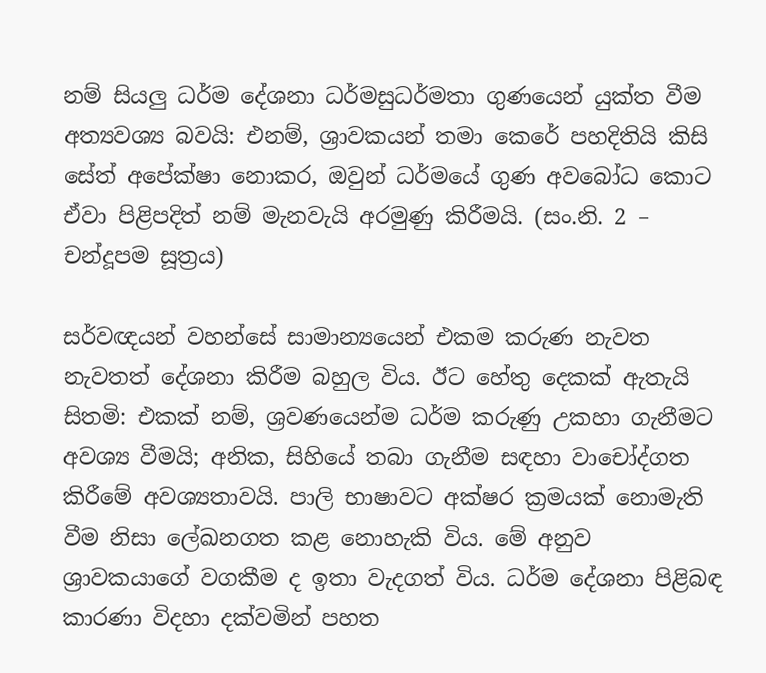නම් සියලු ධර්ම දේශනා ධර්මසුධර්මතා ගුණයෙන් යුක්ත වීම අත්‍යවශ්‍ය බවයි: එනම්, ශ්‍රාවකයන් තමා කෙරේ පහදිතියි කිසි සේත් අපේක්ෂා නොකර, ඔවුන් ධර්මයේ ගුණ අවබෝධ කොට ඒවා පිළිපදිත් නම් මැනවැයි අරමුණු කිරීමයි. (සං.නි. 2 – චන්දූපම සූත්‍රය)

සර්වඥයන් වහන්සේ සාමාන්‍යයෙන් එකම කරුණ නැවත නැවතත් දේශනා කිරීම බහුල විය. ඊට හේතු දෙකක් ඇතැයි සිතමි: එකක් නම්, ශ්‍රවණයෙන්ම ධර්ම කරුණු උකහා ගැනීමට අවශ්‍ය වීමයි; අනික, සිහියේ තබා ගැනීම සඳහා වාචෝද්ගත කිරීමේ අවශ්‍යතාවයි. පාලි භාෂාවට අක්ෂර ක්‍රමයක් නොමැති වීම නිසා ලේඛනගත කළ නොහැකි විය. මේ අනුව ශ්‍රාවකයාගේ වගකීම ද ඉතා වැදගත් විය. ධර්ම දේශනා පිළිබඳ කාරණා විදහා දක්වමින් පහත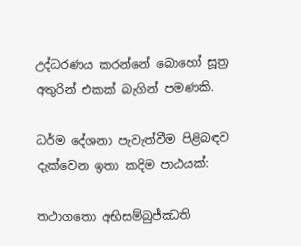උද්ධරණය කරන්නේ බොහෝ සූත්‍ර අතුරින් එකක් බැගින් පමණකි.

ධර්ම දේශනා පැවැත්වීම පිළිබඳව දැක්වෙන ඉතා කදිම පාඨයක්:

තථාගතො අභිසම්බුජ්ඣති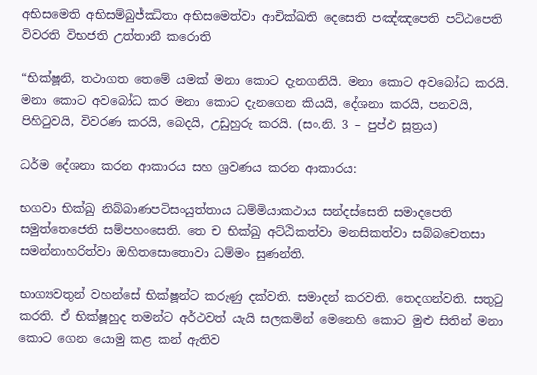අභිසමෙති අභිසම්බුජ්ඣිතා අභිසමෙත්වා ආචික්ඛති දෙසෙති පඤ්ඤපෙති පට්ඨපෙති විවරති විභජති උත්තානී කරොති

“භික්ෂූනි, තථාගත තෙමේ යමක් මනා කොට දැනගනියි. මනා කොට අවබෝධ කරයි. මනා කොට අවබෝධ කර මනා කොට දැනගෙන කියයි, දේශනා කරයි, පනවයි, පිහිටුවයි, විවරණ කරයි, බෙදයි, උඩුහුරු කරයි. (සං.නි. 3 – පුප්ඵ සූත්‍රය)

ධර්ම දේශනා කරන ආකාරය සහ ශ්‍රවණය කරන ආකාරය:

භගවා භික්ඛු නිබ්බාණපටිසංයුත්තාය ධම්මියාකථාය සන්දස්සෙති සමාදපෙති සමුත්තෙජෙති සම්පහංසෙති. තෙ ච භික්ඛු අට්ඨිකත්වා මනසිකත්වා සබ්බචෙතසා සමන්නාහරිත්වා ඔහිතසොතොවා ධම්මං සුණන්ති.

භාග්‍යවතුන් වහන්සේ භික්ෂූන්ට කරුණු දක්වති. සමාදන් කරවති. තෙදගන්වති. සතුටු කරති. ඒ භික්ෂූහුද තමන්ට අර්ථවත් යැයි සලකමින් මෙනෙහි කොට මුළු සිතින් මනා කොට ගෙන යොමු කළ කන් ඇතිව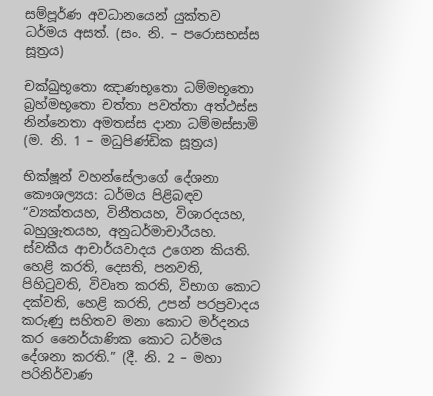සම්පූර්ණ අවධානයෙන් යුක්තව ධර්මය අසත්. (සං. නි. – පරොසභස්ස සූත්‍රය)

චක්ඛුභූතො ඤාණභූතො ධම්මභූතො බ්‍රහ්මභූතො චත්තා පවත්තා අත්ථස්ස නින්නෙතා අමතස්ස දානා ධම්මස්සාමි (ම. නි. 1 – මධුපිණ්ඩික සූත්‍රය)

භික්ෂූන් වහන්සේලාගේ දේශනා කෞශල්‍යය: ධර්මය පිළිබඳව “ව්‍යක්තයහ, විනීතයහ, විශාරදයහ, බහුශ්‍රැතයහ, අනුධර්මාචාරීයහ. ස්වකීය ආචාර්යවාදය උගෙන කියති. හෙළි කරති, දෙසති, පනවති, පිහිටුවති, විවෘත කරති, විභාග කොට දක්වති, හෙළි කරති, උපන් පරප්‍රවාදය කරුණු සහිතව මනා කොට මර්දනය කර නෛර්යාණික කොට ධර්මය දේශනා කරති.” (දී. නි. 2 – මහා පරිනිර්වාණ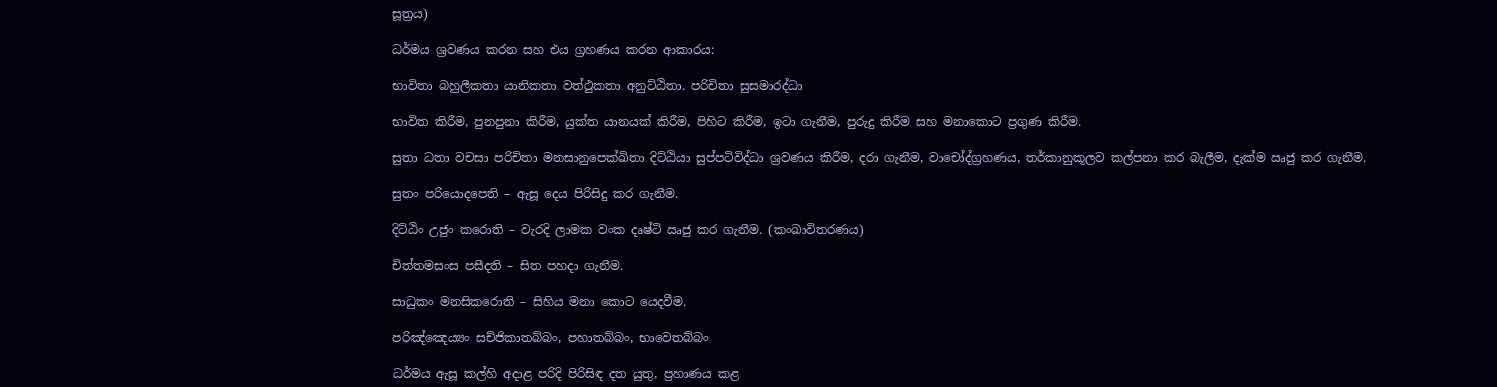සූත්‍රය)

ධර්මය ශ්‍රවණය කරන සහ එය ග්‍රහණය කරන ආකාරය:

භාවිතා බහුලීකතා යානිකතා වත්ථුකතා අනුට්ඨිතා. පරිචිතා සුසමාරද්ධා

භාවිත කිරීම, පුනපුනා කිරීම, යුක්ත යානයක් කිරීම, පිහිට කිරීම, ඉටා ගැනීම, පුරුදු කිරීම සහ මනාකොට ප්‍රගුණ කිරීම.

සුතා ධතා වචසා පරිචිතා මනසානුපෙක්ඛිතා දිට්ඨියා සුප්පටිවිද්ධා ශ්‍රවණය කිරීම, දරා ගැනීම, වාචෝද්ග්‍රහණය, තර්කානුකූලව කල්පනා කර බැලීම, දැක්ම ඍජු කර ගැනීම.

සුතං පරියොදපෙති – ඇසූ දෙය පිරිසිදු කර ගැනීම.

දිට්ඨිං උජුං කරොති – වැරදි ලාමක වංක දෘෂ්ටි ඍජු කර ගැනීම. (කංඛාවිතරණය)

චිත්තමසංස පසීදති – සිත පහදා ගැනීම.

සාධුකං මනසිකරොති – සිහිය මනා කොට යෙදවීම.

පරිඤ්ඤෙය්‍යං සච්ජිකාතබ්බං, පහාතබ්බං, භාවෙතබ්බං

ධර්මය ඇසූ කල්හි අදාළ පරිදි පිරිසිඳ දත යුතු, ප්‍රහාණය කළ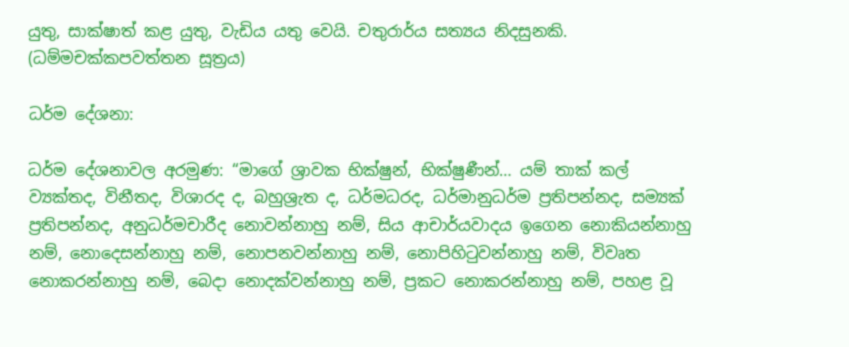යුතු, සාක්ෂාත් කළ යුතු, වැඩිය යතු වෙයි. චතුරාර්ය සත්‍යය නිදසුනකි. (ධම්මචක්කපවත්තන සූත්‍රය)

ධර්ම දේශනා:

ධර්ම දේශනාවල අරමුණ: “මාගේ ශ්‍රාවක භික්ෂුන්, භික්ෂුණීන්… යම් තාක් කල් ව්‍යක්තද, විනීතද, විශාරද ද, බහුශ්‍රැත ද, ධර්මධරද, ධර්මානුධර්ම ප්‍රතිපන්නද, සම්‍යක් ප්‍රතිපන්නද, අනුධර්මචාරීද නොවන්නාහු නම්, සිය ආචාර්යවාදය ඉගෙන නොකියන්නාහු නම්, නොදෙසන්නාහු නම්, නොපනවන්නාහු නම්, නොපිහිටුවන්නාහු නම්, විවෘත නොකරන්නාහු නම්, බෙදා නොදක්වන්නාහු නම්, ප්‍රකට නොකරන්නාහු නම්, පහළ වූ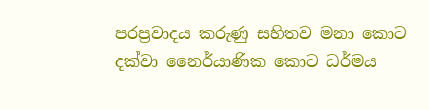පරප්‍රවාදය කරුණු සහිතව මනා කොට දක්වා නෛර්යාණික කොට ධර්මය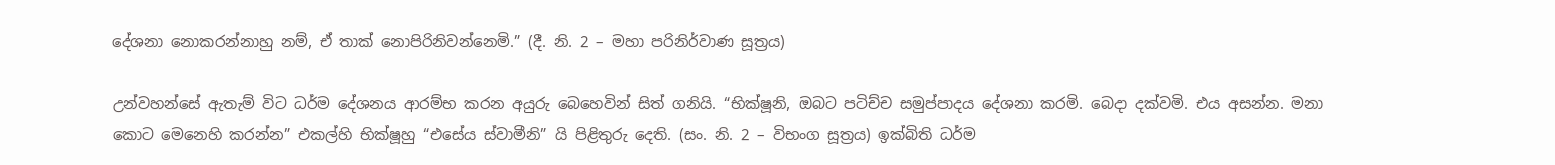දේශනා නොකරන්නාහු නම්, ඒ තාක් නොපිරිනිවන්නෙමි.” (දී. නි. 2 – මහා පරිනිර්වාණ සූත්‍රය)

උන්වහන්සේ ඇතැම් විට ධර්ම දේශනය ආරම්භ කරන අයුරු බෙහෙවින් සිත් ගනියි. “භික්ෂූනි, ඔබට පටිච්ච සමුප්පාදය දේශනා කරමි. බෙදා දක්වමි. එය අසන්න. මනා කොට මෙනෙහි කරන්න” එකල්හි භික්ෂූහු “එසේය ස්වාමීනි” යි පිළිතුරු දෙති. (සං. නි. 2 – විභංග සූත්‍රය) ඉක්බිති ධර්ම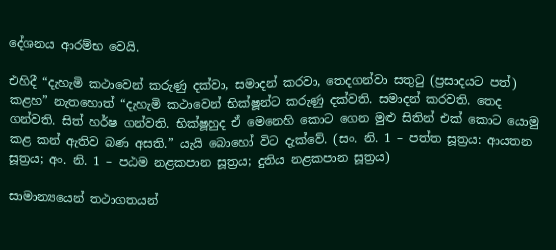දේශනය ආරම්භ වෙයි.

එහිදී “දැහැමි කථාවෙන් කරුණු දක්වා, සමාදන් කරවා, තෙදගන්වා සතුටු (ප්‍රසාදයට පත්) කළහ” නැතහොත් “දැහැමි කථාවෙන් භික්ෂූන්ට කරුණු දක්වති. සමාදන් කරවති. තෙද ගන්වති. සිත් හර්ෂ ගන්වති. භික්ෂූහුද ඒ මෙනෙහි කොට ගෙන මුළු සිතින් එක් කොට යොමු කළ කන් ඇතිව බණ අසති.” යැයි බොහෝ විට දැක්වේ. (සං. නි. 1 – පත්ත සූත්‍රය: ආයතන සූත්‍රය; අං. නි. 1 – පඨම නළකපාන සූත්‍රය; දුතිය නළකපාන සූත්‍රය)

සාමාන්‍යයෙන් තථාගතයන්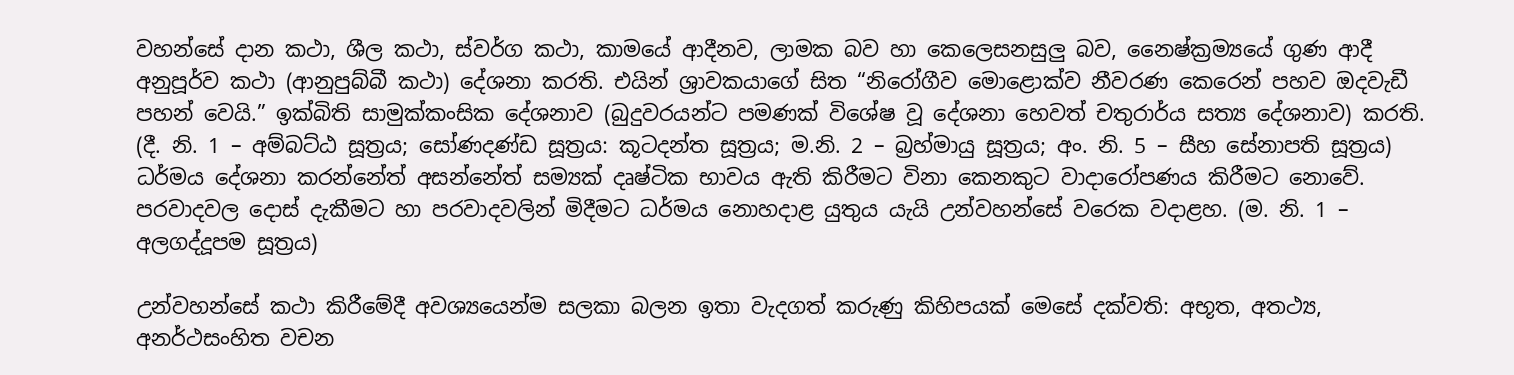වහන්සේ දාන කථා, ශීල කථා, ස්වර්ග කථා, කාමයේ ආදීනව, ලාමක බව හා කෙලෙසනසුලු බව, නෛෂ්ක්‍රම්‍යයේ ගුණ ආදී අනුපූර්ව කථා (ආනුපුබ්බී කථා) දේශනා කරති. එයින් ශ්‍රාවකයාගේ සිත “නිරෝගීව මොළොක්ව නීවරණ කෙරෙන් පහව ඔදවැඩී පහන් වෙයි.” ඉක්බිති සාමුක්කංසික දේශනාව (බුදුවරයන්ට පමණක් විශේෂ වූ දේශනා හෙවත් චතුරාර්ය සත්‍ය දේශනාව) කරති. (දී. නි. 1 – අම්බට්ඨ සූත්‍රය; සෝණදණ්ඩ සූත්‍රය: කූටදන්ත සූත්‍රය; ම.නි. 2 – බ්‍රහ්මායු සූත්‍රය; අං. නි. 5 – සීහ සේනාපති සූත්‍රය) ධර්මය දේශනා කරන්නේත් අසන්නේත් සම්‍යක් දෘෂ්ටික භාවය ඇති කිරීමට විනා කෙනකුට වාදාරෝපණය කිරීමට නොවේ. පරවාදවල දොස් දැකීමට හා පරවාදවලින් මිදීමට ධර්මය නොහදාළ යුතුය යැයි උන්වහන්සේ වරෙක වදාළහ. (ම. නි. 1 – අලගද්දූපම සූත්‍රය)

උන්වහන්සේ කථා කිරීමේදී අවශ්‍යයෙන්ම සලකා බලන ඉතා වැදගත් කරුණු කිහිපයක් මෙසේ දක්වති: අභූත, අතථ්‍ය, අනර්ථසංහිත වචන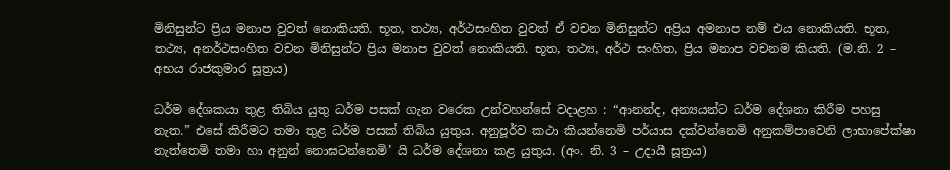මිනිසුන්ට ප්‍රිය මනාප වුවත් නොකියති. භූත, තථ්‍ය, අර්ථසංහිත වුවත් ඒ වචන මිනිසුන්ට අප්‍රිය අමනාප නම් එය නොකියති. භූත, තථ්‍ය, අනර්ථසංහිත වචන මිනිසුන්ට ප්‍රිය මනාප වුවත් නොකියති. භූත, තථ්‍ය, අර්ථ සංහිත, ප්‍රිය මනාප වචනම කියති. (ම.නි. 2 – අභය රාජකුමාර සූත්‍රය)

ධර්ම දේශකයා තුළ තිබිය යුතු ධර්ම පසක් ගැන වරෙක උන්වහන්සේ වදාළහ : “ආනන්ද, අන්‍යයන්ට ධර්ම දේශනා කිරීම පහසු නැත.” එසේ කිරීමට තමා තුළ ධර්ම පසක් තිබිය යුතුය. අනුපූර්ව කථා කියන්නෙමි පර්යාස දක්වන්නෙමි අනුකම්පාවෙනි ලාභාපේක්ෂා නැත්තෙමි තමා හා අනුන් නොඝටන්නෙමි’ යි ධර්ම දේශනා කළ යුතුය. (අං. නි. 3 – උදායී සූත්‍රය)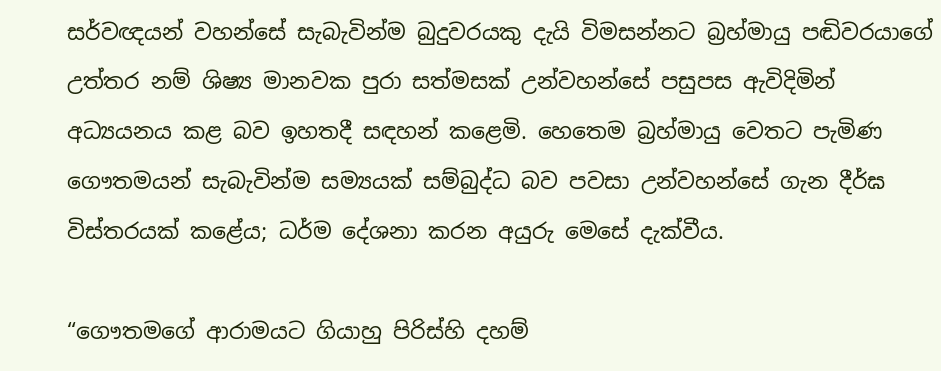සර්වඥයන් වහන්සේ සැබැවින්ම බුදුවරයකු දැයි විමසන්නට බ්‍රහ්මායු පඬිවරයාගේ උත්තර නම් ශිෂ්‍ය මානවක පුරා සත්මසක් උන්වහන්සේ පසුපස ඇවිදිමින් අධ්‍යයනය කළ බව ඉහතදී සඳහන් කළෙමි. හෙතෙම බ්‍රහ්මායු වෙතට පැමිණ ගෞතමයන් සැබැවින්ම සම්‍යයක් සම්බුද්ධ බව පවසා උන්වහන්සේ ගැන දීර්ඝ විස්තරයක් කළේය; ධර්ම දේශනා කරන අයුරු මෙසේ දැක්වීය.

“ගෞතමගේ ආරාමයට ගියාහු පිරිස්හි දහම්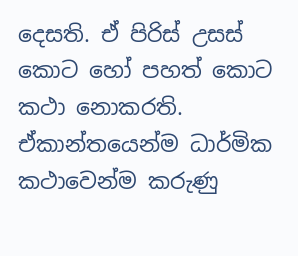දෙසති. ඒ පිරිස් උසස් කොට හෝ පහත් කොට කථා නොකරති. ඒකාන්තයෙන්ම ධාර්මික කථාවෙන්ම කරුණු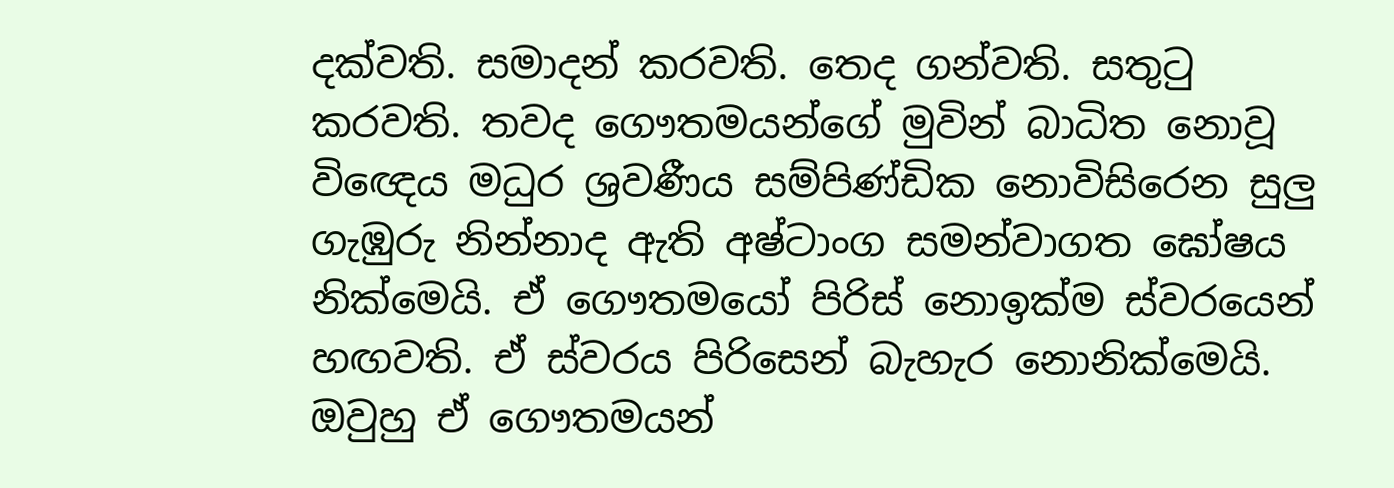දක්වති. සමාදන් කරවති. තෙද ගන්වති. සතුටු කරවති. තවද ගෞතමයන්ගේ මුවින් බාධිත නොවූ විඥෙය මධුර ශ්‍රවණීය සම්පිණ්ඩික නොවිසිරෙන සුලු ගැඹුරු නින්නාද ඇති අෂ්ටාංග සමන්වාගත ඝෝෂය නික්මෙයි. ඒ ගෞතමයෝ පිරිස් නොඉක්ම ස්වරයෙන් හඟවති. ඒ ස්වරය පිරිසෙන් බැහැර නොනික්මෙයි. ඔවුහු ඒ ගෞතමයන්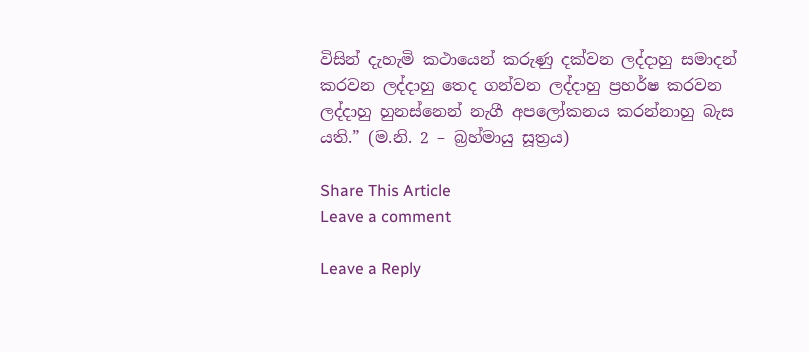විසින් දැහැමි කථායෙන් කරුණු දක්වන ලද්දාහු සමාදන් කරවන ලද්දාහු තෙද ගන්වන ලද්දාහු ප්‍රහර්ෂ කරවන ලද්දාහු හුනස්නෙන් නැගී අපලෝකනය කරන්නාහු බැස යති.” (ම.නි. 2 – බ්‍රහ්මායු සූත්‍රය)

Share This Article
Leave a comment

Leave a Reply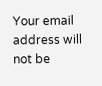Your email address will not be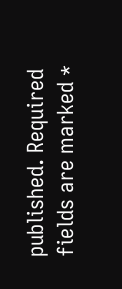published. Required fields are marked *